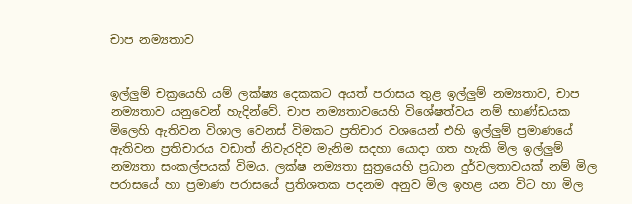චාප නම්‍යතාව


ඉල්ලුම් චක්‍රයෙහි යම් ලක්ෂ්‍ය දෙකකට අයත් පරාසය තුළ ඉල්ලුම් නම්‍යතාව, චාප නම්‍යතාව යනුවෙන් හැදින්වේ. චාප නම්‍යතාවයෙහි විශේෂත්වය නම් භාණ්ඩයක මිලෙහි ඇතිවන විශාල වෙනස් විමකට ප්‍රතිචාර වශයෙන් එහි ඉල්ලුම් ප්‍රමාණයේ ඇතිවන ප්‍රතිචාරය වඩාත් නිවැරදිව මැනිම සදහා යොදා ගත හැකි මිල ඉල්ලුම් නම්‍යතා සංකල්පයක් විමය. ලක්ෂ නම්‍යතා සුත්‍රයෙහි ප්‍රධාන දුර්වලතාවයක් නම් මිල පරාසයේ හා ප්‍රමාණ පරාසයේ ප්‍රතිශතක පදනම අනුව මිල ඉහළ යන විට හා මිල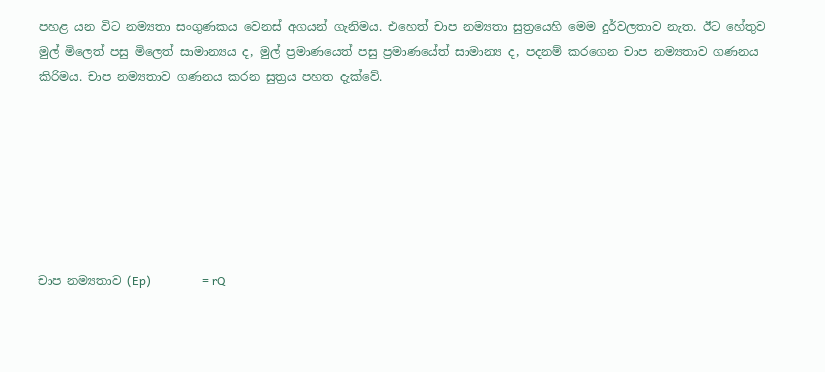පහළ යන විට නම්‍යතා සංගුණකය වෙනස් අගයන් ගැනිමය. එහෙත් චාප නම්‍යතා සුත්‍රයෙහි මෙම දුර්වලතාව නැත. ඊට හේතුව මුල් මිලෙත් පසු මිලෙත් සාමාන්‍යය ද, මුල් ප්‍රමාණයෙත් පසු ප්‍රමාණයේත් සාමාන්‍ය ද, පදනම් කරගෙන චාප නම්‍යතාව ගණනය කිරිමය. චාප නම්‍යතාව ගණනය කරන සුත්‍රය පහත දැක්වේ.







චාප නම්‍යතාව (Ep)                 = rQ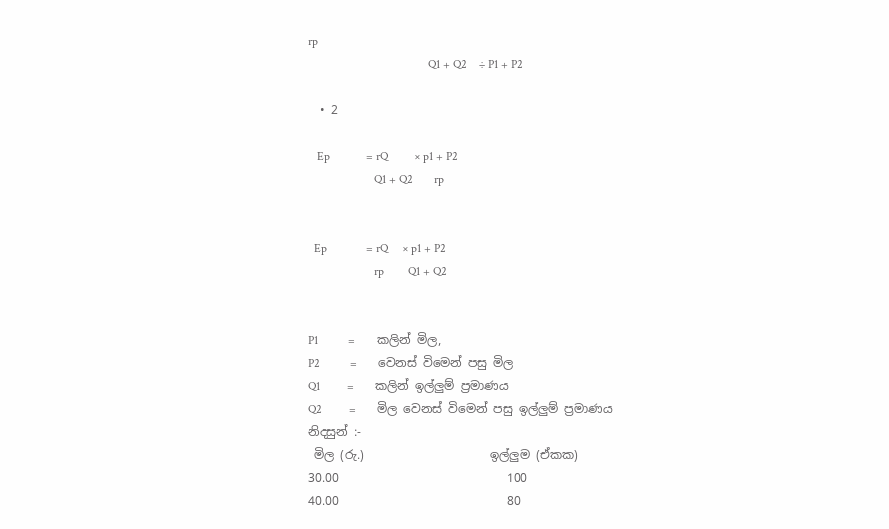rp
                                        Q1 + Q2    ÷ P1 + P2

  • 2

   Ep            = rQ         × p1 + P2
                      Q1 + Q2       rp


  Ep             = rQ     × p1 + P2
                      rp        Q1 + Q2


P1          =       කලින් මිල,
P2          =       වෙනස් විමෙන් පසු මිල
Q1         =       කලින් ඉල්ලුම් ප්‍රමාණය
Q2         =       මිල වෙනස් විමෙන් පසු ඉල්ලුම් ප්‍රමාණය
නිදසුන් :-
 මිල (රු.)                     ඉල්ලුම (ඒකක)
30.00                            100
40.00                            80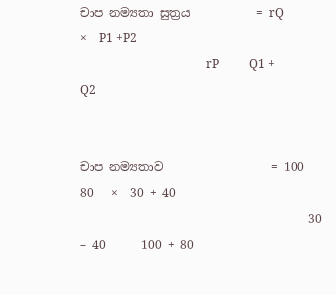චාප නම්‍යතා සුත්‍රය           = rQ             ×    P1 +P2
                                          rP          Q1 + Q2


චාප නම්‍යතාව                  = 100 80   ×  30 + 40
                                      30 – 40      100 + 80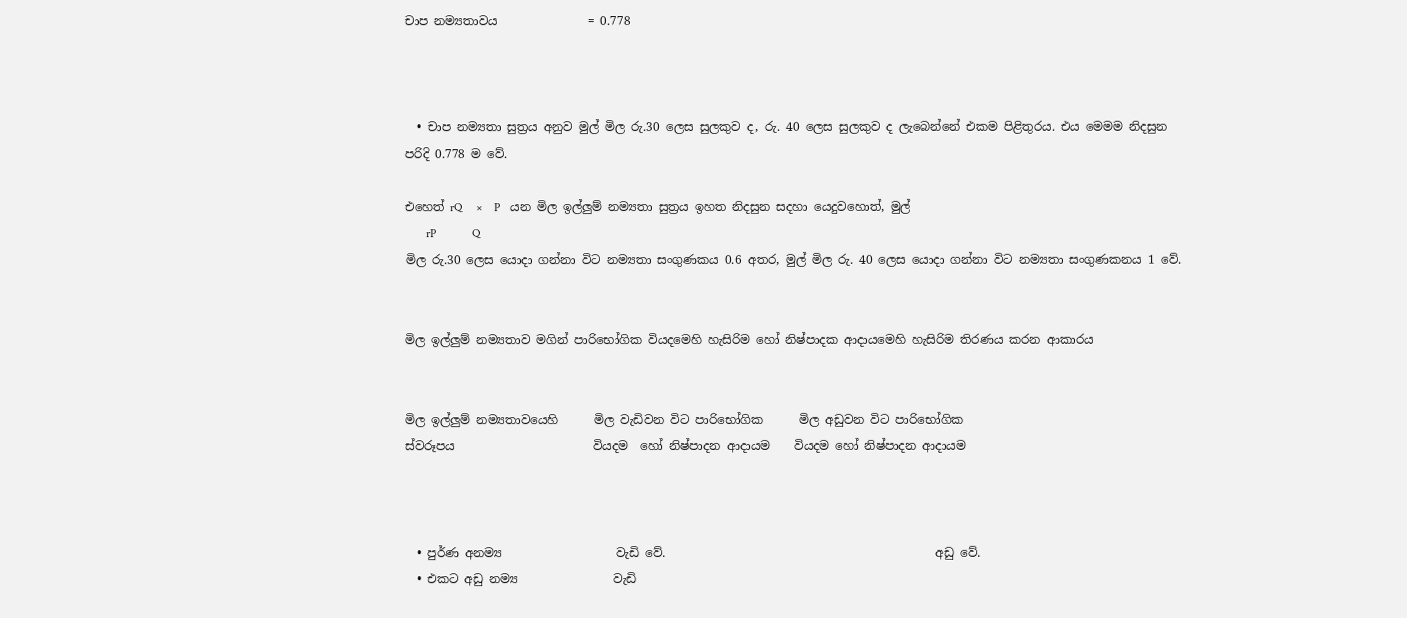චාප නම්‍යතාවය               = 0.778



  • චාප නම්‍යතා සුත්‍රය අනුව මුල් මිල රු.30 ලෙස සුලකුව ද, රු. 40 ලෙස සුලකුව ද ලැබෙන්නේ එකම පිළිතුරය. එය මෙමම නිදසුන පරිදි 0.778 ම වේ.

එහෙත් rQ     ×    P   යන මිල ඉල්ලුම් නම්‍යතා සුත්‍රය ඉහත නිදසුන සදහා යෙදුවහොත්, මුල්
       rP            Q
මිල රු.30 ලෙස යොදා ගන්නා විට නම්‍යතා සංගුණකය 0.6 අතර, මුල් මිල රු. 40 ලෙස යොදා ගන්නා විට නම්‍යතා සංගුණකනය 1 වේ.


මිල ඉල්ලුම් නම්‍යතාව මගින් පාරිභෝගික වියදමෙහි හැසිරිම හෝ නිෂ්පාදක ආදායමෙහි හැසිරිම තිරණය කරන ආකාරය


මිල ඉල්ලුම් නම්‍යතාවයෙහි      මිල වැඩිවන විට පාරිභෝගික      මිල අඩුවන විට පාරිභෝගික
ස්වරූපය                       වියදම  හෝ නිෂ්පාදන ආදායම    වියදම හෝ නිෂ්පාදන ආදායම



  • පුර්ණ අනම්‍ය                   වැඩි වේ.                                             අඩු වේ.
  • එකට අඩු නම්‍ය                වැඩි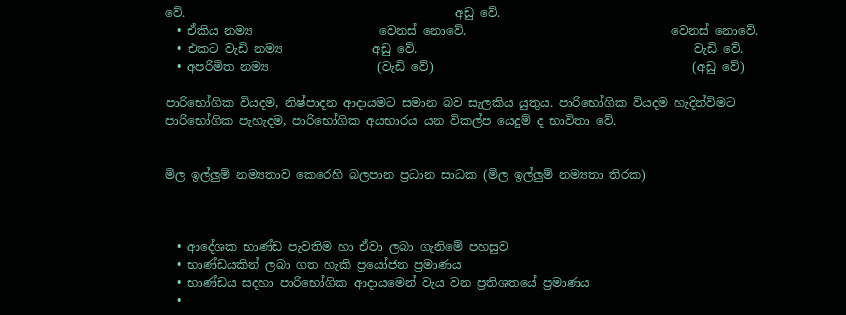වේ.                                             අඩු වේ.
  • ඒකිය නම්‍ය                     වෙනස් නොවේ.                                  වෙනස් නොවේ.
  • එකට වැඩි නම්‍ය               අඩු වේ.                                              වැඩි වේ.
  • අපරිමිත නම්‍ය                  (වැඩි වේ)                                           (අඩු වේ)

පාරිභෝගික වියදම, නිෂ්පාදන ආදායමට සමාන බව සැලකිය යුතුය. පාරිභෝගික වියදම හැදින්විමට පාරිභෝගික පැහැදම, පාරිභෝගික අයභාරය යන විකල්ප යෙදුම් ද භාවිතා වේ.


මිල ඉල්ලුම් නම්‍යතාව කෙරෙහි බලපාන ප්‍රධාන සාධක (මිල ඉල්ලුම් නම්‍යතා තිරක)



  • ආදේශක භාණ්ඩ පැවතිම හා ඒවා ලබා ගැනිමේ පහසුව
  • භාණ්ඩයකින් ලබා ගත හැකි ප්‍රයෝජන ප්‍රමාණය
  • භාණ්ඩය සදහා පාරිභෝගික ආදායමෙන් වැය වන ප්‍රතිශතයේ ප්‍රමාණය
  •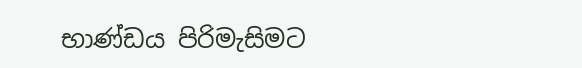භාණ්ඩය පිරිමැසිමට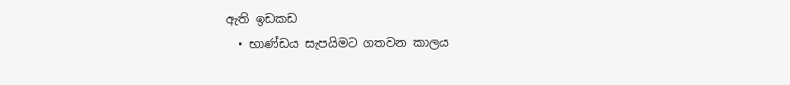ඇති ඉඩකඩ
  • භාණ්ඩය සැපයිමට ගතවන කාලය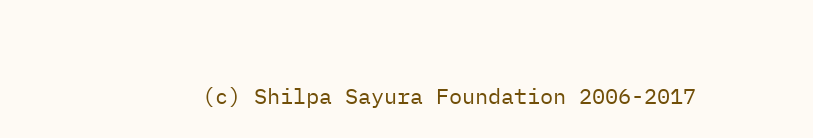(c) Shilpa Sayura Foundation 2006-2017